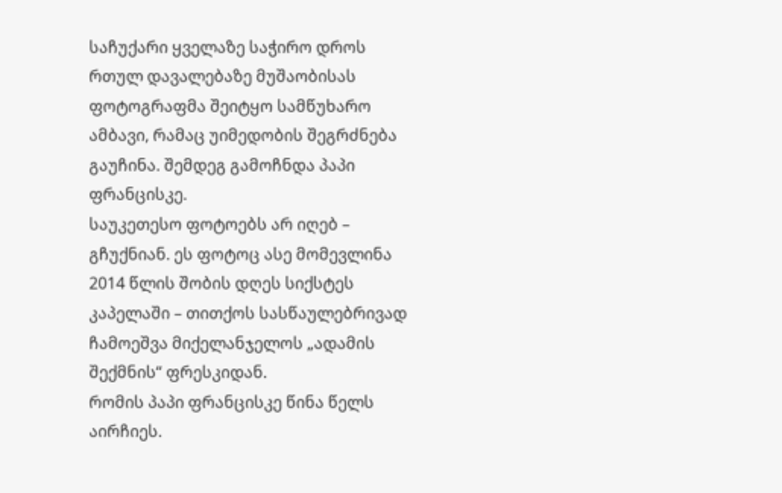საჩუქარი ყველაზე საჭირო დროს
რთულ დავალებაზე მუშაობისას ფოტოგრაფმა შეიტყო სამწუხარო ამბავი, რამაც უიმედობის შეგრძნება გაუჩინა. შემდეგ გამოჩნდა პაპი ფრანცისკე.
საუკეთესო ფოტოებს არ იღებ – გჩუქნიან. ეს ფოტოც ასე მომევლინა 2014 წლის შობის დღეს სიქსტეს კაპელაში – თითქოს სასწაულებრივად ჩამოეშვა მიქელანჯელოს „ადამის შექმნის“ ფრესკიდან.
რომის პაპი ფრანცისკე წინა წელს აირჩიეს.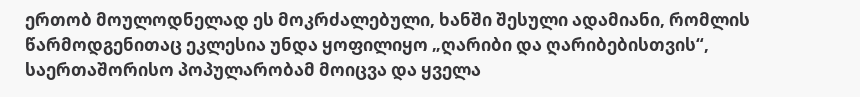ერთობ მოულოდნელად ეს მოკრძალებული, ხანში შესული ადამიანი, რომლის წარმოდგენითაც ეკლესია უნდა ყოფილიყო „ღარიბი და ღარიბებისთვის“, საერთაშორისო პოპულარობამ მოიცვა და ყველა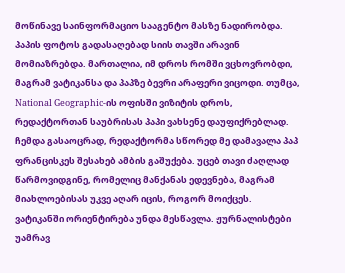მოწინავე საინფორმაციო სააგენტო მასზე ნადირობდა. პაპის ფოტოს გადასაღებად სიის თავში არავინ მომიაზრებდა. მართალია, იმ დროს რომში ვცხოვრობდი, მაგრამ ვატიკანსა და პაპზე ბევრი არაფერი ვიცოდი. თუმცა, National Geographic-ის ოფისში ვიზიტის დროს, რედაქტორთან საუბრისას პაპი ვახსენე დაუფიქრებლად. ჩემდა გასაოცრად, რედაქტორმა სწორედ მე დამავალა პაპ ფრანცისკეს შესახებ ამბის გაშუქება. უცებ თავი ძაღლად წარმოვიდგინე, რომელიც მანქანას ედევნება, მაგრამ მიახლოებისას უკვე აღარ იცის, როგორ მოიქცეს.
ვატიკანში ორიენტირება უნდა მესწავლა. ჟურნალისტები უამრავ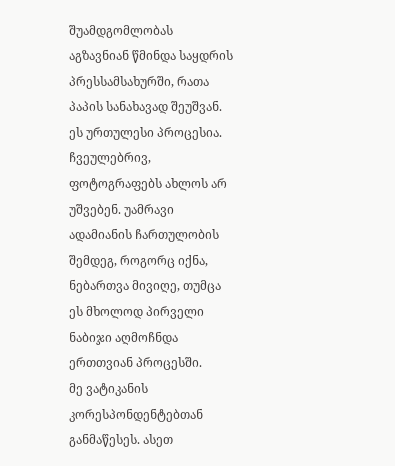შუამდგომლობას აგზავნიან წმინდა საყდრის პრესსამსახურში, რათა პაპის სანახავად შეუშვან. ეს ურთულესი პროცესია. ჩვეულებრივ, ფოტოგრაფებს ახლოს არ უშვებენ. უამრავი ადამიანის ჩართულობის შემდეგ, როგორც იქნა, ნებართვა მივიღე, თუმცა ეს მხოლოდ პირველი ნაბიჯი აღმოჩნდა ერთთვიან პროცესში.
მე ვატიკანის კორესპონდენტებთან განმაწესეს. ასეთ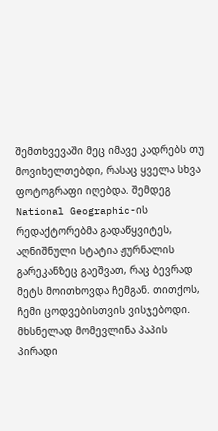შემთხვევაში მეც იმავე კადრებს თუ მოვიხელთებდი, რასაც ყველა სხვა ფოტოგრაფი იღებდა. შემდეგ National Geographic-ის რედაქტორებმა გადაწყვიტეს, აღნიშნული სტატია ჟურნალის გარეკანზეც გაეშვათ, რაც ბევრად მეტს მოითხოვდა ჩემგან. თითქოს, ჩემი ცოდვებისთვის ვისჯებოდი.
მხსნელად მომევლინა პაპის პირადი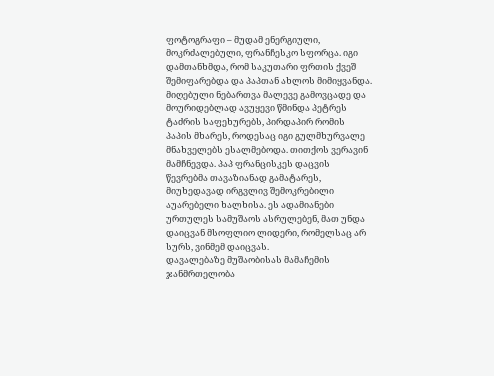ფოტოგრაფი – მუდამ ენერგიული, მოკრძალებული, ფრანჩესკო სფორცა. იგი დამთანხმდა, რომ საკუთარი ფრთის ქვეშ შემიფარებდა და პაპთან ახლოს მიმიყვანდა. მიღებული ნებართვა მალევე გამოვცადე და მოურიდებლად ავუყევი წმინდა პეტრეს ტაძრის საფეხურებს, პირდაპირ რომის პაპის მხარეს, როდესაც იგი გულმხურვალე მნახველებს ესალმებოდა. თითქოს ვერავინ მამჩნევდა. პაპ ფრანცისკეს დაცვის წევრებმა თავაზიანად გამატარეს, მიუხედავად ირგვლივ შემოკრებილი აუარებელი ხალხისა. ეს ადამიანები ურთულეს სამუშაოს ასრულებენ, მათ უნდა დაიცვან მსოფლიო ლიდერი, რომელსაც არ სურს, ვინმემ დაიცვას.
დავალებაზე მუშაობისას მამაჩემის ჯანმრთელობა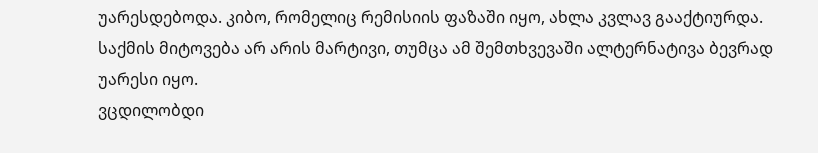უარესდებოდა. კიბო, რომელიც რემისიის ფაზაში იყო, ახლა კვლავ გააქტიურდა. საქმის მიტოვება არ არის მარტივი, თუმცა ამ შემთხვევაში ალტერნატივა ბევრად უარესი იყო.
ვცდილობდი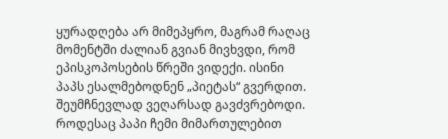ყურადღება არ მიმეპყრო, მაგრამ რაღაც მომენტში ძალიან გვიან მივხვდი, რომ ეპისკოპოსების წრეში ვიდექი. ისინი პაპს ესალმებოდნენ „პიეტას“ გვერდით. შეუმჩნევლად ვეღარსად გავძვრებოდი. როდესაც პაპი ჩემი მიმართულებით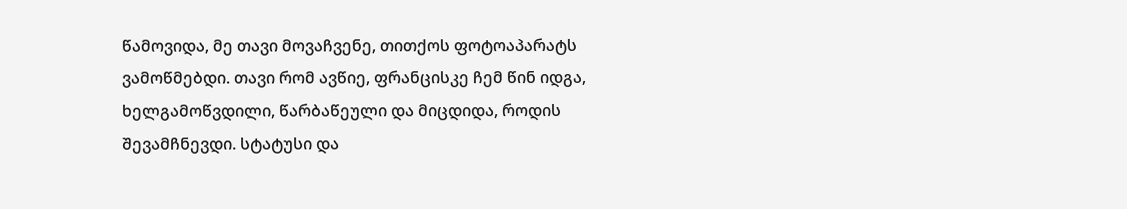წამოვიდა, მე თავი მოვაჩვენე, თითქოს ფოტოაპარატს ვამოწმებდი. თავი რომ ავწიე, ფრანცისკე ჩემ წინ იდგა, ხელგამოწვდილი, წარბაწეული და მიცდიდა, როდის შევამჩნევდი. სტატუსი და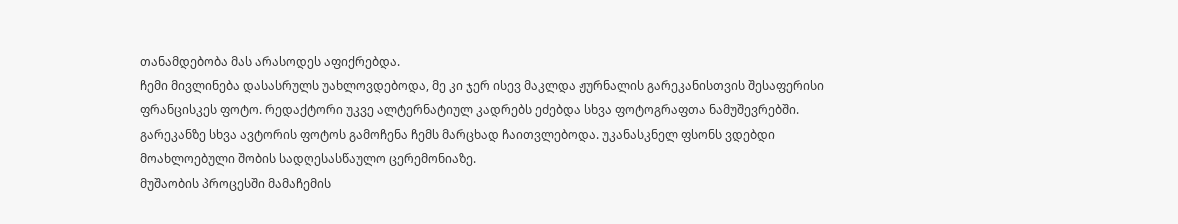თანამდებობა მას არასოდეს აფიქრებდა.
ჩემი მივლინება დასასრულს უახლოვდებოდა, მე კი ჯერ ისევ მაკლდა ჟურნალის გარეკანისთვის შესაფერისი ფრანცისკეს ფოტო. რედაქტორი უკვე ალტერნატიულ კადრებს ეძებდა სხვა ფოტოგრაფთა ნამუშევრებში. გარეკანზე სხვა ავტორის ფოტოს გამოჩენა ჩემს მარცხად ჩაითვლებოდა. უკანასკნელ ფსონს ვდებდი მოახლოებული შობის სადღესასწაულო ცერემონიაზე.
მუშაობის პროცესში მამაჩემის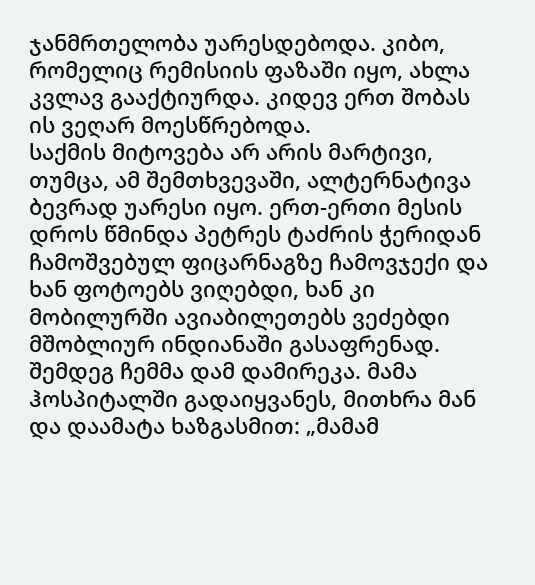ჯანმრთელობა უარესდებოდა. კიბო, რომელიც რემისიის ფაზაში იყო, ახლა კვლავ გააქტიურდა. კიდევ ერთ შობას ის ვეღარ მოესწრებოდა.
საქმის მიტოვება არ არის მარტივი, თუმცა, ამ შემთხვევაში, ალტერნატივა ბევრად უარესი იყო. ერთ-ერთი მესის დროს წმინდა პეტრეს ტაძრის ჭერიდან ჩამოშვებულ ფიცარნაგზე ჩამოვჯექი და ხან ფოტოებს ვიღებდი, ხან კი მობილურში ავიაბილეთებს ვეძებდი მშობლიურ ინდიანაში გასაფრენად. შემდეგ ჩემმა დამ დამირეკა. მამა ჰოსპიტალში გადაიყვანეს, მითხრა მან და დაამატა ხაზგასმით: „მამამ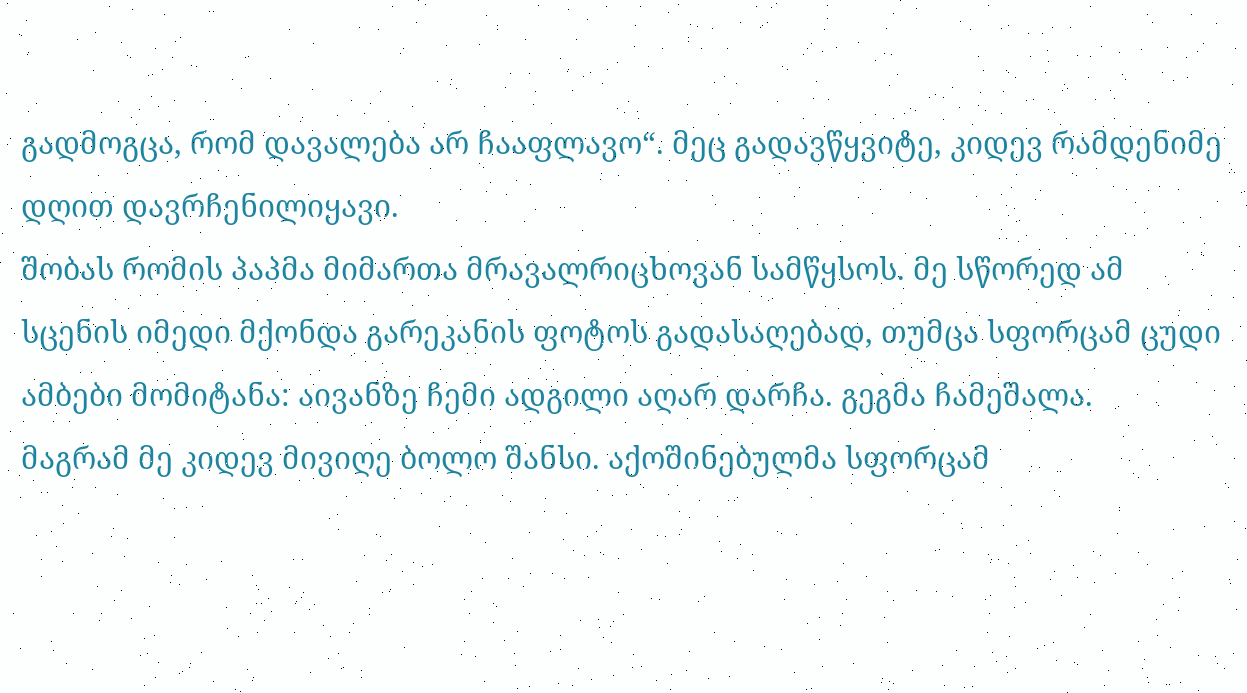გადმოგცა, რომ დავალება არ ჩააფლავო“. მეც გადავწყვიტე, კიდევ რამდენიმე დღით დავრჩენილიყავი.
შობას რომის პაპმა მიმართა მრავალრიცხოვან სამწყსოს. მე სწორედ ამ სცენის იმედი მქონდა გარეკანის ფოტოს გადასაღებად, თუმცა სფორცამ ცუდი ამბები მომიტანა: აივანზე ჩემი ადგილი აღარ დარჩა. გეგმა ჩამეშალა.
მაგრამ მე კიდევ მივიღე ბოლო შანსი. აქოშინებულმა სფორცამ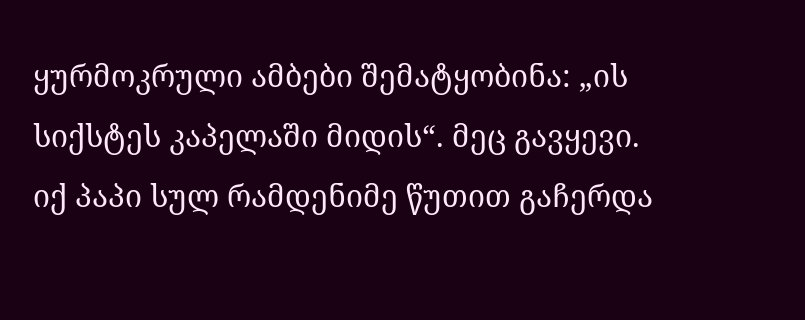ყურმოკრული ამბები შემატყობინა: „ის სიქსტეს კაპელაში მიდის“. მეც გავყევი.
იქ პაპი სულ რამდენიმე წუთით გაჩერდა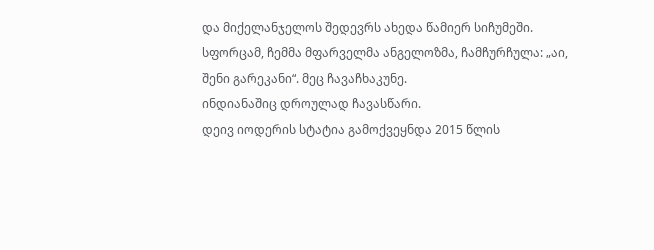და მიქელანჯელოს შედევრს ახედა წამიერ სიჩუმეში. სფორცამ, ჩემმა მფარველმა ანგელოზმა, ჩამჩურჩულა: „აი, შენი გარეკანი“. მეც ჩავაჩხაკუნე.
ინდიანაშიც დროულად ჩავასწარი.
დეივ იოდერის სტატია გამოქვეყნდა 2015 წლის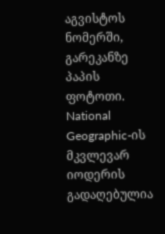აგვისტოს ნომერში, გარეკანზე პაპის ფოტოთი. National Geographic-ის მკვლევარ იოდერის გადაღებულია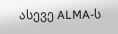ასევე ALMA-ს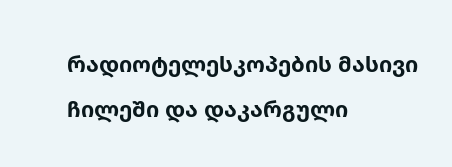რადიოტელესკოპების მასივი ჩილეში და დაკარგული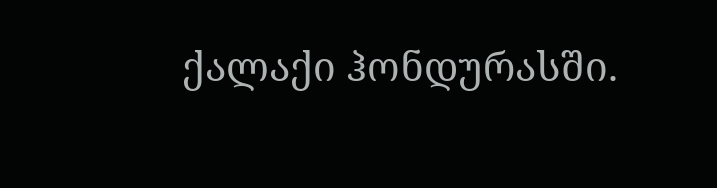ქალაქი ჰონდურასში.